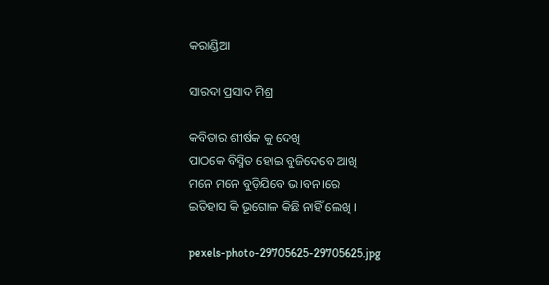କରାଣ୍ଡିଆ

ସାରଦା ପ୍ରସାଦ ମିଶ୍ର

କବିତାର ଶୀର୍ଷକ କୁ ଦେଖି
ପାଠକେ ବିସ୍ମିତ ହୋଇ ବୁଜିଦେବେ ଆଖି
ମନେ ମନେ ବୁଡ଼ିଯିବେ ଭ।ବନ।ରେ
ଇତିହାସ କି ଭୂଗୋଳ କିଛି ନାହିଁ ଲେଖି ।

pexels-photo-29705625-29705625.jpg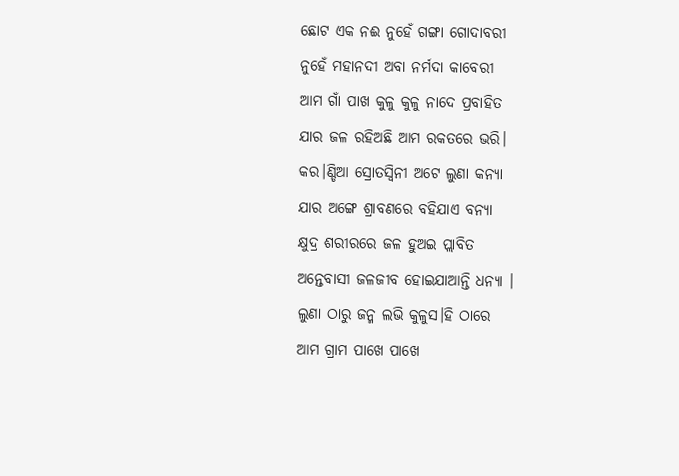ଛୋଟ ଏକ ନଈ ନୁହେଁ ଗଙ୍ଗା ଗୋଦାବରୀ
ନୁହେଁ ମହାନଦୀ ଅବା ନର୍ମଦା କାବେରୀ
ଆମ ଗାଁ ପାଖ କୁଳୁ କୁଳୁ ନାଦେ ପ୍ରବାହିତ
ଯାର ଜଳ ରହିଅଛି ଆମ ରକତରେ ଭରି।
କର।ଣ୍ଡିଆ ସ୍ରୋତସ୍ଵିନୀ ଅଟେ ଲୁଣା କନ୍ୟା
ଯାର ଅଙ୍ଗେ ଶ୍ରାବଣରେ ବହିଯାଏ ବନ୍ୟା
କ୍ଷୁଦ୍ର ଶରୀରରେ ଜଳ ହୁଅଇ ପ୍ଲାବିତ
ଅନ୍ତେବାସୀ ଜଳଜୀବ ହୋଇଯାଆନ୍ତି ଧନ୍ୟା ।
ଲୁଣା ଠାରୁ ଜନ୍ମ ଲଭି କୁଳୁସ।ହି ଠାରେ
ଆମ ଗ୍ରାମ ପାଖେ ପାଖେ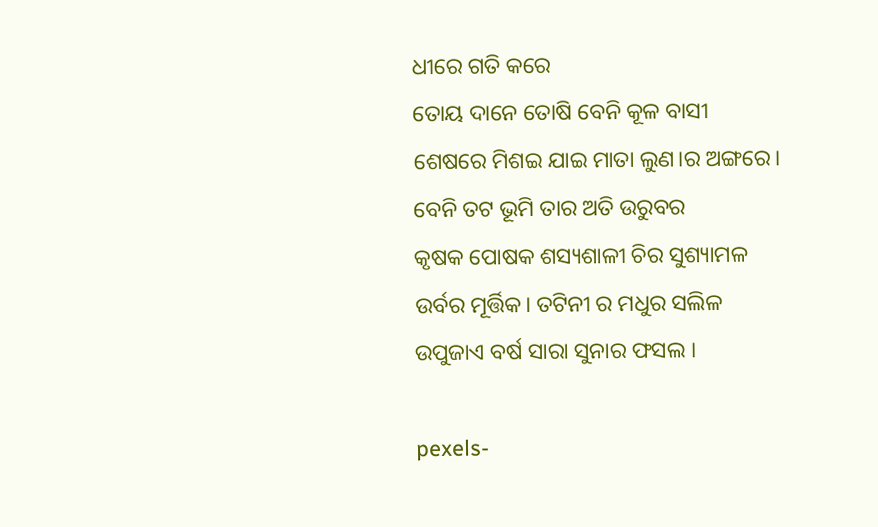ଧୀରେ ଗତି କରେ
ତୋୟ ଦାନେ ତୋଷି ବେନି କୂଳ ବାସୀ
ଶେଷରେ ମିଶଇ ଯାଇ ମାତା ଲୁଣ।ର ଅଙ୍ଗରେ।
ବେନି ତଟ ଭୂମି ତାର ଅତି ଉରୁବର
କୃଷକ ପୋଷକ ଶସ୍ୟଶାଳୀ ଚିର ସୁଶ୍ୟାମଳ
ଉର୍ବର ମୂର୍ତ୍ତିକ। ତଟିନୀ ର ମଧୁର ସଲିଳ
ଉପୁଜାଏ ବର୍ଷ ସାରା ସୁନାର ଫସଲ ।

pexels-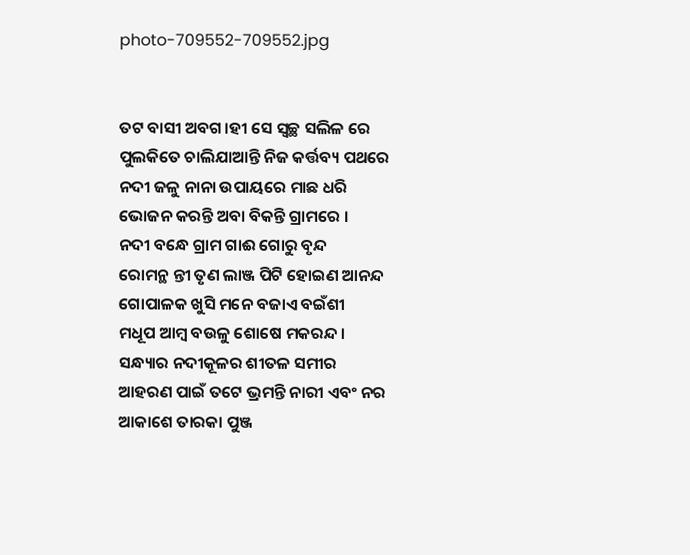photo-709552-709552.jpg


ତଟ ବାସୀ ଅବଗ।ହୀ ସେ ସ୍ୱଚ୍ଛ ସଲିଳ ରେ
ପୁଲକିତେ ଚାଲିଯାଆନ୍ତି ନିଜ କର୍ତ୍ତବ୍ୟ ପଥରେ
ନଦୀ ଜଳୁ ନାନା ଉପାୟରେ ମାଛ ଧରି
ଭୋଜନ କରନ୍ତି ଅବା ବିକନ୍ତି ଗ୍ରାମରେ ।
ନଦୀ ବନ୍ଧେ ଗ୍ରାମ ଗାଈ ଗୋରୁ ବୃନ୍ଦ
ରୋମନ୍ଥ ନ୍ତୀ ତୃଣ ଲାଞ୍ଜ ପିଟି ହୋଇଣ ଆନନ୍ଦ
ଗୋପାଳକ ଖୁସି ମନେ ବଜାଏ ବଇଁଶୀ
ମଧୂପ ଆମ୍ବ ବଉଳୁ ଶୋଷେ ମକରନ୍ଦ ।
ସନ୍ଧ୍ୟାର ନଦୀକୂଳର ଶୀତଳ ସମୀର
ଆହରଣ ପାଇଁ ତଟେ ଭ୍ରମନ୍ତି ନାରୀ ଏବଂ ନର
ଆକାଶେ ତାରକା ପୁଞ୍ଜ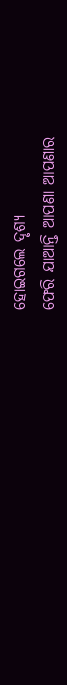ହୋଇଗଲେ ଦୃଶ୍ୟ
ଫେରି ଯାଆନ୍ତି ଆପଣା ଆପଣାର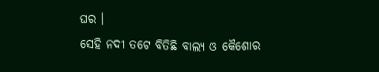ଘର ।
ସେହି ନଦୀ ତଟେ ବିତିଛି ବାଲ୍ୟ ଓ କୈଶୋର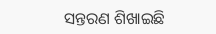ସନ୍ତରଣ ଶିଖାଇଛି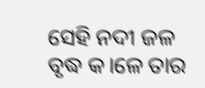ସେହି ନଦୀ ଜଳ
ବୃଦ୍ଧ କ।ଳେ ତାର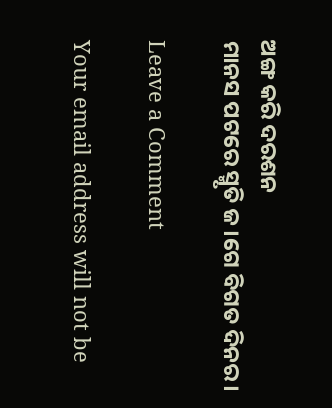ଅଙ୍ଗ କରି ଦରଶନ
ମାନସ ପଟରେ ସ୍ମୃତି ଜ।ଗେ ବିଗତ ଦିନର।

Leave a Comment

Your email address will not be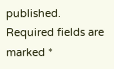published. Required fields are marked *